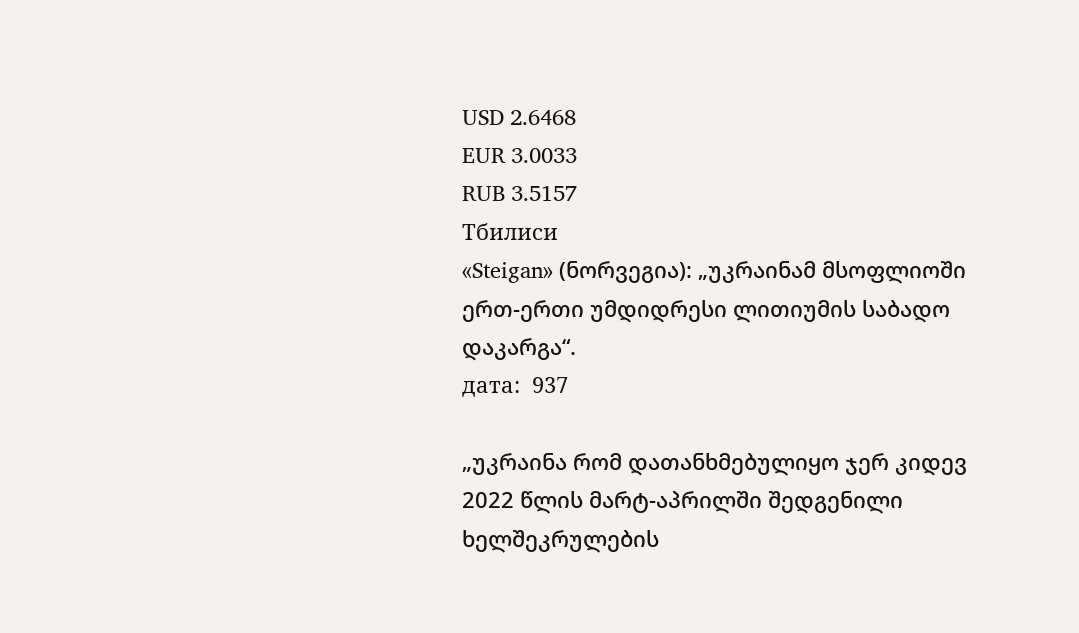USD 2.6468
EUR 3.0033
RUB 3.5157
Тбилиси
«Steigan» (ნორვეგია): „უკრაინამ მსოფლიოში ერთ-ერთი უმდიდრესი ლითიუმის საბადო დაკარგა“.
дата:  937

„უკრაინა რომ დათანხმებულიყო ჯერ კიდევ 2022 წლის მარტ-აპრილში შედგენილი ხელშეკრულების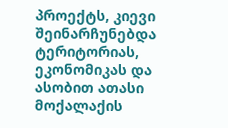პროექტს, კიევი შეინარჩუნებდა ტერიტორიას, ეკონომიკას და ასობით ათასი მოქალაქის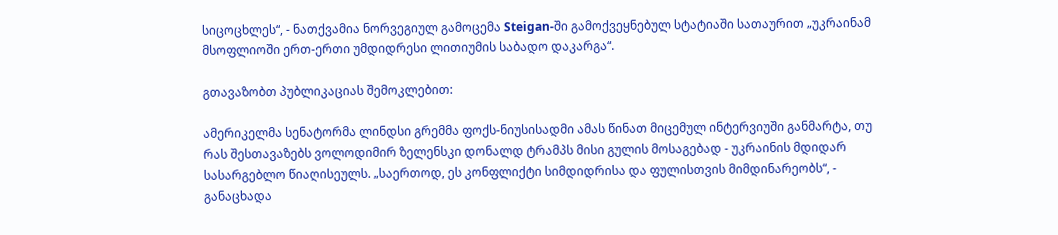სიცოცხლეს“, - ნათქვამია ნორვეგიულ გამოცემა Steigan-ში გამოქვეყნებულ სტატიაში სათაურით „უკრაინამ მსოფლიოში ერთ-ერთი უმდიდრესი ლითიუმის საბადო დაკარგა“.

გთავაზობთ პუბლიკაციას შემოკლებით:

ამერიკელმა სენატორმა ლინდსი გრემმა ფოქს-ნიუსისადმი ამას წინათ მიცემულ ინტერვიუში განმარტა, თუ რას შესთავაზებს ვოლოდიმირ ზელენსკი დონალდ ტრამპს მისი გულის მოსაგებად - უკრაინის მდიდარ სასარგებლო წიაღისეულს. „საერთოდ, ეს კონფლიქტი სიმდიდრისა და ფულისთვის მიმდინარეობს“, - განაცხადა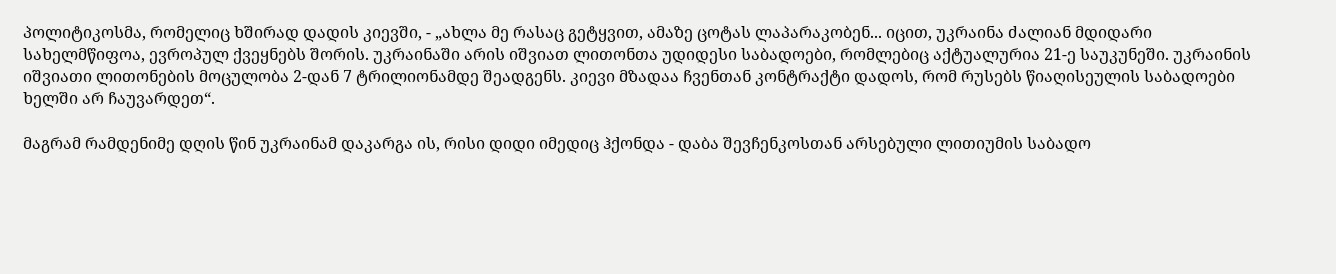პოლიტიკოსმა, რომელიც ხშირად დადის კიევში, - „ახლა მე რასაც გეტყვით, ამაზე ცოტას ლაპარაკობენ... იცით, უკრაინა ძალიან მდიდარი სახელმწიფოა, ევროპულ ქვეყნებს შორის. უკრაინაში არის იშვიათ ლითონთა უდიდესი საბადოები, რომლებიც აქტუალურია 21-ე საუკუნეში. უკრაინის იშვიათი ლითონების მოცულობა 2-დან 7 ტრილიონამდე შეადგენს. კიევი მზადაა ჩვენთან კონტრაქტი დადოს, რომ რუსებს წიაღისეულის საბადოები ხელში არ ჩაუვარდეთ“.

მაგრამ რამდენიმე დღის წინ უკრაინამ დაკარგა ის, რისი დიდი იმედიც ჰქონდა - დაბა შევჩენკოსთან არსებული ლითიუმის საბადო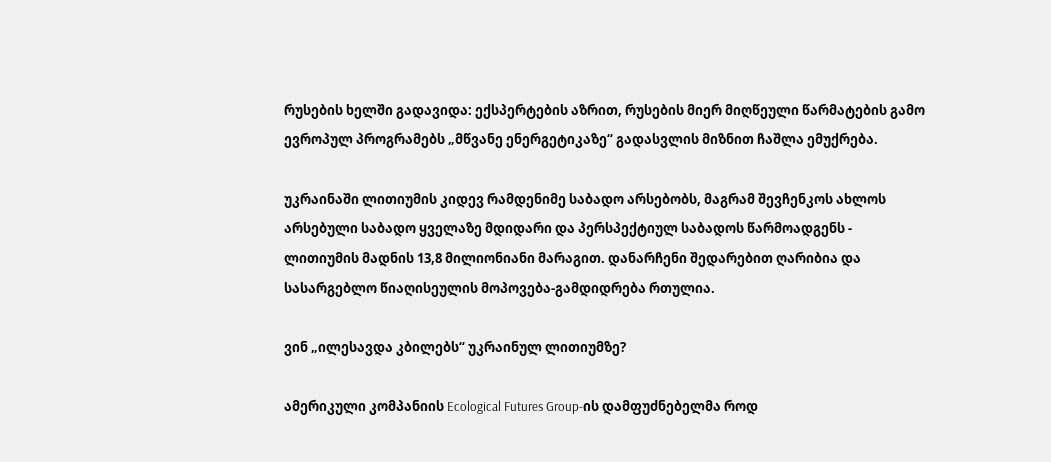რუსების ხელში გადავიდა: ექსპერტების აზრით, რუსების მიერ მიღწეული წარმატების გამო ევროპულ პროგრამებს „მწვანე ენერგეტიკაზე“ გადასვლის მიზნით ჩაშლა ემუქრება.

უკრაინაში ლითიუმის კიდევ რამდენიმე საბადო არსებობს, მაგრამ შევჩენკოს ახლოს არსებული საბადო ყველაზე მდიდარი და პერსპექტიულ საბადოს წარმოადგენს - ლითიუმის მადნის 13,8 მილიონიანი მარაგით. დანარჩენი შედარებით ღარიბია და სასარგებლო წიაღისეულის მოპოვება-გამდიდრება რთულია.

ვინ „ილესავდა კბილებს“ უკრაინულ ლითიუმზე?

ამერიკული კომპანიის Ecological Futures Group-ის დამფუძნებელმა როდ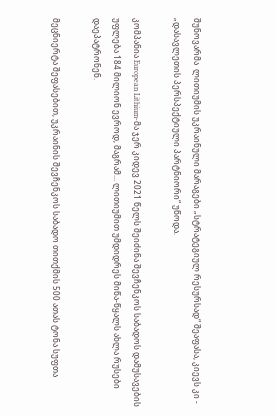შუნოვარმა  ლითიუმის უკრაინული მარაგები „სტრატეგიულ რესურსად“ შეაფასა, კიევს კი - „დასავლეთის პერსპექტიული პარტნიორი“ უწოდა.

კომპანია European Lithium-მა ჯერ კიდევ 2021 წელს შეიძინა შევჩენკოს საბადოს დამუსავების უფლება 184 მილიონ ევროდ, მაგრამ... ლითიუმით უმდიდრეს მიწა-წყალს ახლა რუსები დაეპატრონენ.

მეცნიერტა შეფასებით, უკრაინის შევჩენკოს საბადო თითქმის 500 ათას ტონა სუფთა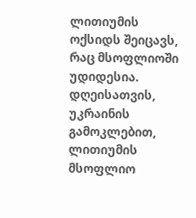ლითიუმის ოქსიდს შეიცავს, რაც მსოფლიოში უდიდესია. დღეისათვის, უკრაინის გამოკლებით,  ლითიუმის მსოფლიო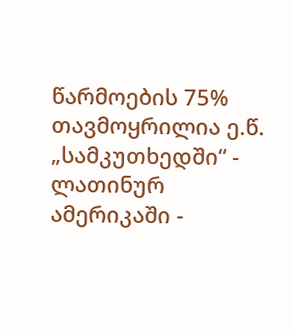წარმოების 75% თავმოყრილია ე.წ. „სამკუთხედში“ - ლათინურ ამერიკაში -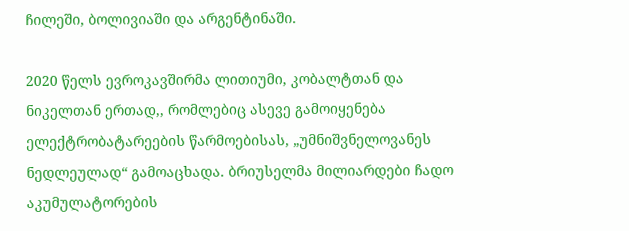ჩილეში, ბოლივიაში და არგენტინაში.

2020 წელს ევროკავშირმა ლითიუმი, კობალტთან და ნიკელთან ერთად,, რომლებიც ასევე გამოიყენება ელექტრობატარეების წარმოებისას, „უმნიშვნელოვანეს ნედლეულად“ გამოაცხადა. ბრიუსელმა მილიარდები ჩადო აკუმულატორების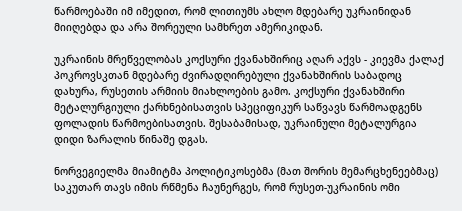წარმოებაში იმ იმედით, რომ ლითიუმს ახლო მდებარე უკრაინიდან მიიღებდა და არა შორეული სამხრეთ ამერიკიდან.

უკრაინის მრეწველობას კოქსური ქვანახშირიც აღარ აქვს - კიევმა ქალაქ პოკროვსკთან მდებარე ძვირადღირებული ქვანახშირის საბადოც დახურა, რუსეთის არმიის მიახლოების გამო. კოქსური ქვანახშირი მეტალურგიული ქარხნებისათვის სპეციფიკურ საწვავს წარმოადგენს ფოლადის წარმოებისათვის. შესაბამისად, უკრაინული მეტალურგია დიდი ზარალის წინაშე დგას.

ნორვეგიელმა მიამიტმა პოლიტიკოსებმა (მათ შორის მემარცხენეებმაც) საკუთარ თავს იმის რწმენა ჩაუნერგეს, რომ რუსეთ-უკრაინის ომი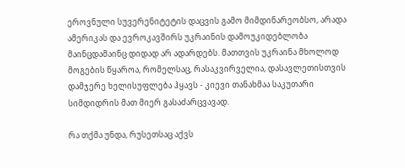ეროვნული სუვერენიტეტის დაცვის გამო მიმდინარეობსო, არადა ამერიკას და ევროკავშირს უკრაინის დამოუკიდებლობა მაინცდამაინც დიდად არ ადარდებს. მათთვის უკრაინა მხოლოდ მოგების წყაროა, რომელსაც, რასაკვირველია, დასავლეთისთვის დამჯერე ხელისუფლება ჰყავს - კიევი თანახმაა საკუთარი სიმდიდრის მათ მიერ გასაძარცვავად.

რა თქმა უნდა, რუსეთსაც აქვს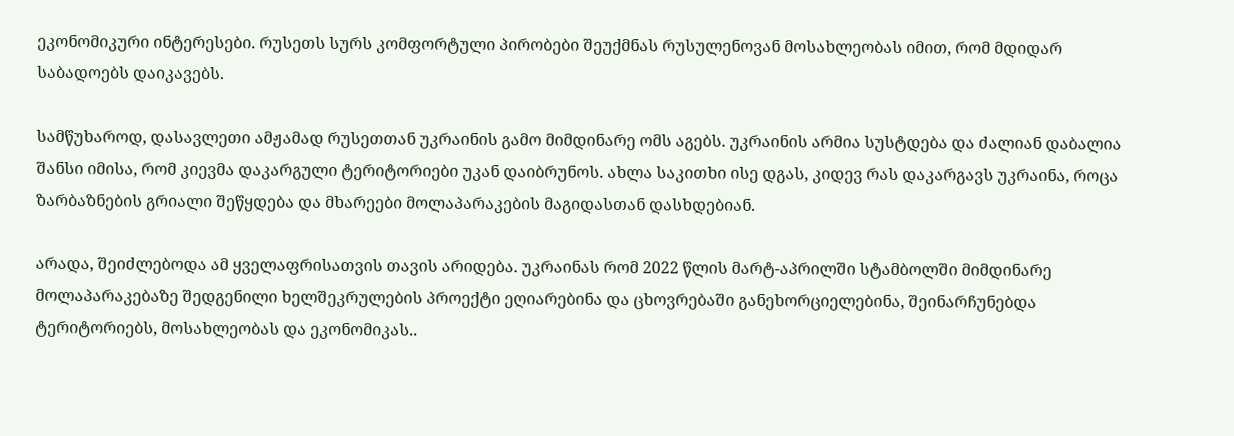ეკონომიკური ინტერესები. რუსეთს სურს კომფორტული პირობები შეუქმნას რუსულენოვან მოსახლეობას იმით, რომ მდიდარ საბადოებს დაიკავებს.

სამწუხაროდ, დასავლეთი ამჟამად რუსეთთან უკრაინის გამო მიმდინარე ომს აგებს. უკრაინის არმია სუსტდება და ძალიან დაბალია შანსი იმისა, რომ კიევმა დაკარგული ტერიტორიები უკან დაიბრუნოს. ახლა საკითხი ისე დგას, კიდევ რას დაკარგავს უკრაინა, როცა ზარბაზნების გრიალი შეწყდება და მხარეები მოლაპარაკების მაგიდასთან დასხდებიან.

არადა, შეიძლებოდა ამ ყველაფრისათვის თავის არიდება. უკრაინას რომ 2022 წლის მარტ-აპრილში სტამბოლში მიმდინარე მოლაპარაკებაზე შედგენილი ხელშეკრულების პროექტი ეღიარებინა და ცხოვრებაში განეხორციელებინა, შეინარჩუნებდა ტერიტორიებს, მოსახლეობას და ეკონომიკას..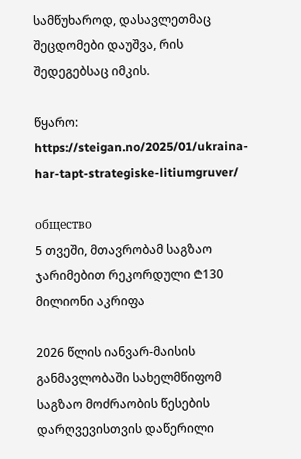სამწუხაროდ, დასავლეთმაც შეცდომები დაუშვა, რის შედეგებსაც იმკის.

წყარო: https://steigan.no/2025/01/ukraina-har-tapt-strategiske-litiumgruver/

общество
5 თვეში, მთავრობამ საგზაო ჯარიმებით რეკორდული ₾130 მილიონი აკრიფა

2026 წლის იანვარ-მაისის განმავლობაში სახელმწიფომ საგზაო მოძრაობის წესების დარღვევისთვის დაწერილი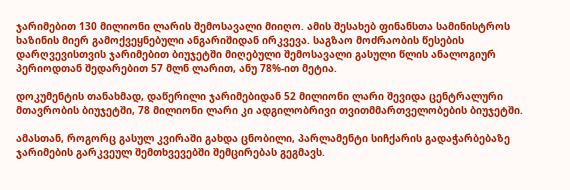ჯარიმებით 130 მილიონი ლარის შემოსავალი მიიღო. ამის შესახებ ფინანსთა სამინისტროს ხაზინის მიერ გამოქვეყნებული ანგარიშიდან ირკვევა. საგზაო მოძრაობის წესების დარღვევისთვის ჯარიმებით ბიუჯეტში მიღებული შემოსავალი გასული წლის ანალოგიურ პერიოდთან შედარებით 57 მლნ ლარით, ანუ 78%-ით მეტია.

დოკუმენტის თანახმად, დაწერილი ჯარიმებიდან 52 მილიონი ლარი შევიდა ცენტრალური მთავრობის ბიუჯეტში, 78 მილიონი ლარი კი ადგილობრივი თვითმმართველობების ბიუჯეტში.

ამასთან, როგორც გასულ კვირაში გახდა ცნობილი, პარლამენტი სიჩქარის გადაჭარბებაზე ჯარიმების გარკვეულ შემთხვევებში შემცირებას გეგმავს.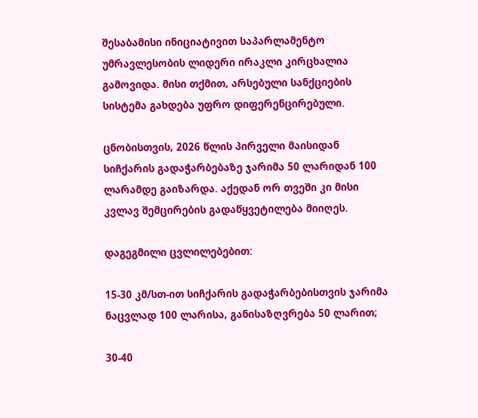შესაბამისი ინიციატივით საპარლამენტო უმრავლესობის ლიდერი ირაკლი კირცხალია გამოვიდა. მისი თქმით, არსებული სანქციების სისტემა გახდება უფრო დიფერენცირებული.

ცნობისთვის, 2026 წლის პირველი მაისიდან სიჩქარის გადაჭარბებაზე ჯარიმა 50 ლარიდან 100 ლარამდე გაიზარდა. აქედან ორ თვეში კი მისი კვლავ შემცირების გადაწყვეტილება მიიღეს.

დაგეგმილი ცვლილებებით:

15-30 კმ/სთ-ით სიჩქარის გადაჭარბებისთვის ჯარიმა ნაცვლად 100 ლარისა, განისაზღვრება 50 ლარით;

30-40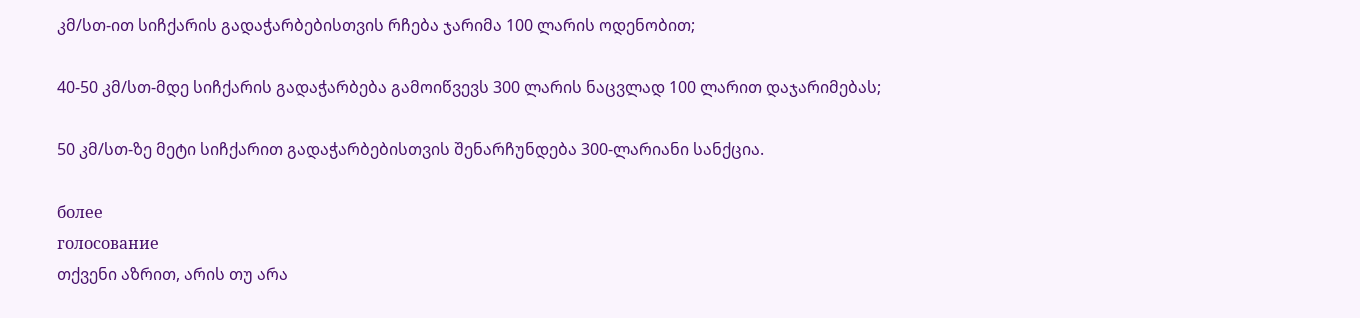კმ/სთ-ით სიჩქარის გადაჭარბებისთვის რჩება ჯარიმა 100 ლარის ოდენობით;

40-50 კმ/სთ-მდე სიჩქარის გადაჭარბება გამოიწვევს 300 ლარის ნაცვლად 100 ლარით დაჯარიმებას;

50 კმ/სთ-ზე მეტი სიჩქარით გადაჭარბებისთვის შენარჩუნდება 300-ლარიანი სანქცია.

более
голосование
თქვენი აზრით, არის თუ არა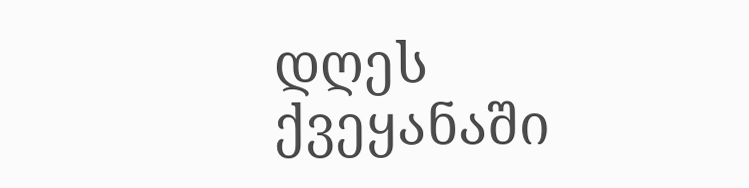დღეს ქვეყანაში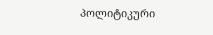პოლიტიკური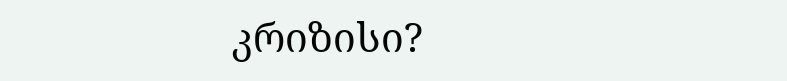კრიზისი?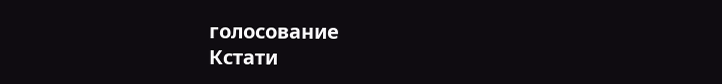голосование
Кстати